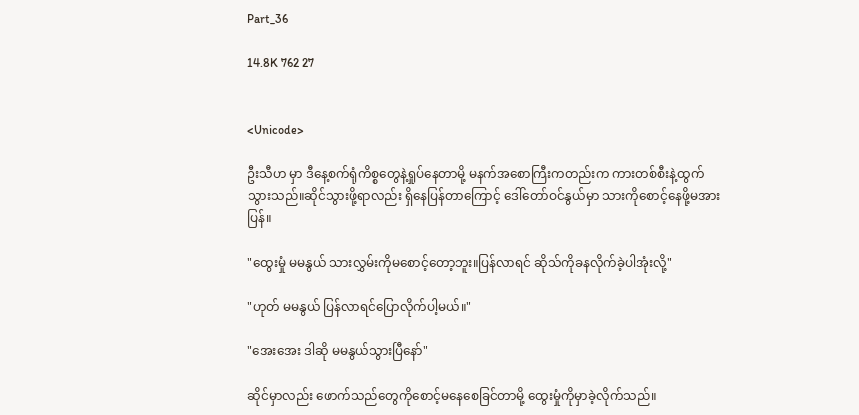Part_36

14.8K 762 27


<Unicode>

ဦးသီဟ မှာ ဒီနေ့စက်ရုံကိစ္စတွေနဲ့ရှုပ်နေတာမို့ မနက်အစောကြီးကတည်းက ကားတစ်စီးနဲ့ထွက်သွားသည်။ဆိုင်သွားဖို့ရာလည်း ရှိနေပြန်တာကြောင့် ဒေါ်တော်ဝင်နွယ်မှာ သားကိုစောင့်နေဖို့မအားပြန်။

"ထွေးမှုံ မမနွယ် သားလွှမ်းကိုမစောင့်တော့ဘူး။ပြန်လာရင် ဆိုသ်ကိုခနလိုက်ခဲ့ပါအုံးလို့"

"ဟုတ် မမနွယ် ပြန်လာရင်ပြောလိုက်ပါ့မယ်။"

"အေးအေး ဒါဆို မမနွယ်သွားပြီနော်"

ဆိုင်မှာလည်း ဖောက်သည်တွေကိုစောင့်မနေစေခြင်တာမို့ ထွေးမှုံကိုမှာခဲ့လိုက်သည်။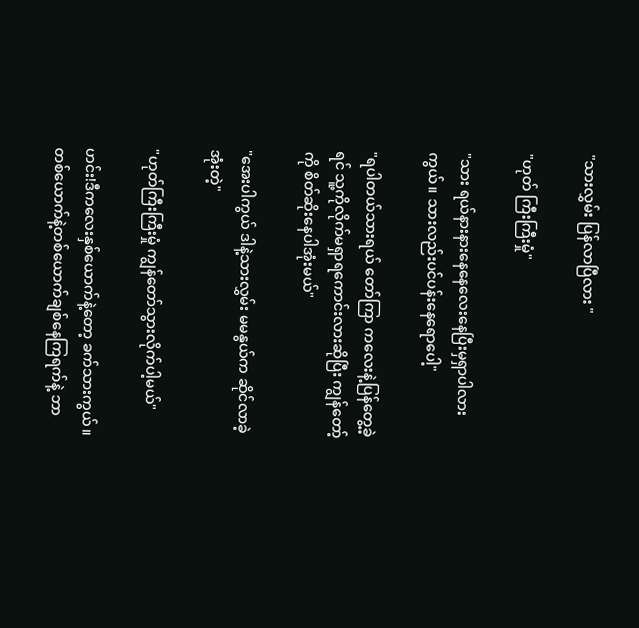"သားလွှမ်း ပြန်လာပြီလား "

"ဟုတ် ကြီးကြီးမှုံ"

"သား ရယ်နားနားနေနေလေးနေပြီးမှရှာပါလားကွယ်။ သားလည်းပင်ပန်းနေရောပေါ့"

"ရပါတယ်သားရယ် တော်ကြာ ကလေးနဲ့ပြန်တွေ့ခဲ့ရင် သူ့ကိုလိုက်မရှာရကောင်းလားဆိုပြီး ကျွန်တော့်ကို စိတ်ဆိုးနေပါအုံးမယ်"

"အေးပါကွယ် ဒါနဲ့သားလွှမ်း မမနွယ်က ဆိုင်လာခဲ့အုံးတဲ့"

"ဟုတ်ကြီးကြီးမှုံ ကျွန်တော်သွားလိုက်ပါ့မယ်"

ဟင်း!ဒီကလေးနှစ်ယောက်နဲ့တော့ ခက်သားကွယ်။တစ်ယောက်နဲ့တစ်ယောက်ချစ်နေကြရက်နဲ့ ဘာ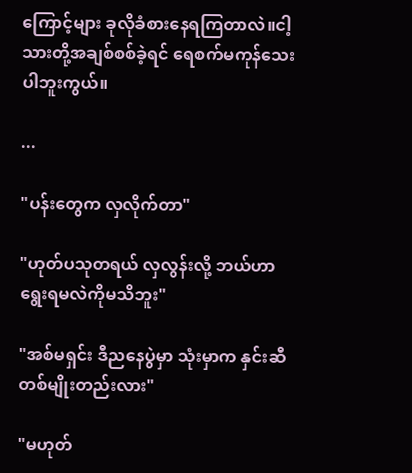ကြောင့်များ ခုလိုခံစားနေရကြတာလဲ။ငါ့သားတို့အချစ်စစ်ခဲ့ရင် ရေစက်မကုန်သေးပါဘူးကွယ်။

...

"ပန်းတွေက လှလိုက်တာ"

"ဟုတ်ပသုတရယ် လှလွန်းလို့ ဘယ်ဟာရွေးရမလဲကိုမသိဘူး"

"အစ်မရှင်း ဒီညနေပွဲမှာ သုံးမှာက နှင်းဆီတစ်မျိုးတည်းလား"

"မဟုတ်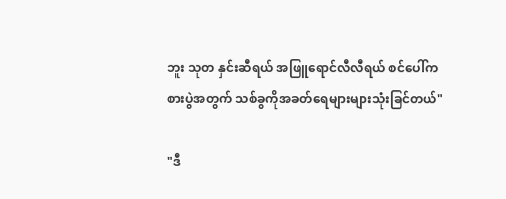ဘူး သုတ နှင်းဆီရယ် အဖြူရောင်လီလီရယ် စင်ပေါ်ကစားပွဲအတွက် သစ်ခွကိုအခတ်ရေများများသုံးခြင်တယ်"

"ဒီ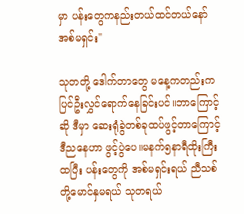မှာ ပန်းတွေကနည်းတယ်ထင်တယ်နော် အစ်မရှင်း"

သုတတို့ ဒေါက်တာတွေ မနေ့ကတည်းကပြင်ဦးလွှင်ရောက်နေခြင်းပင်။ဘာကြောင့်ဆို ဒီမှာ ဆေးရုံခွဲတစ်ခုထပ်ဖွင့်တာကြောင့် ဒီညနေဟာ ဖွင့်ပွဲပေ။မနက်၅နာရီထိုးကြီးထပြီး ပန်းတွေကို အစ်မရှင်းရယ် ညီသစ်တို့မောင်နှမရယ် သုတရယ်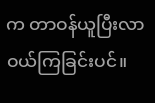က တာဝန်ယူပြီးလာဝယ်ကြခြင်းပင်။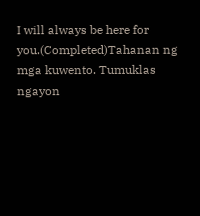I will always be here for you.(Completed)Tahanan ng mga kuwento. Tumuklas ngayon